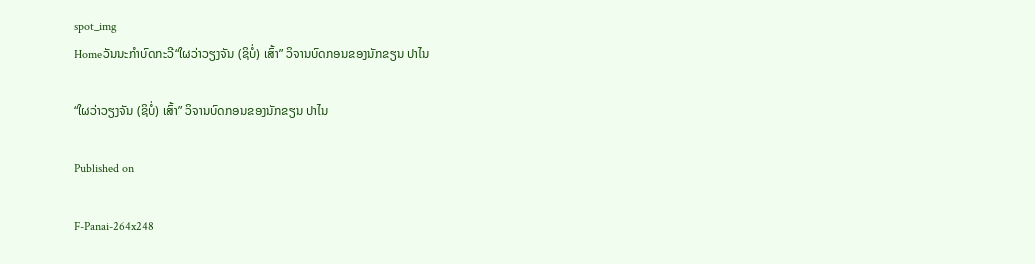spot_img
Homeວັນນະກຳບົດກະວີ“ໃຜວ່າວຽງຈັນ (ຊິບໍ່) ເສົ້າ” ວິຈານບົດກອນຂອງນັກຂຽນ ປາໄນ

“ໃຜວ່າວຽງຈັນ (ຊິບໍ່) ເສົ້າ” ວິຈານບົດກອນຂອງນັກຂຽນ ປາໄນ

Published on

F-Panai-264x248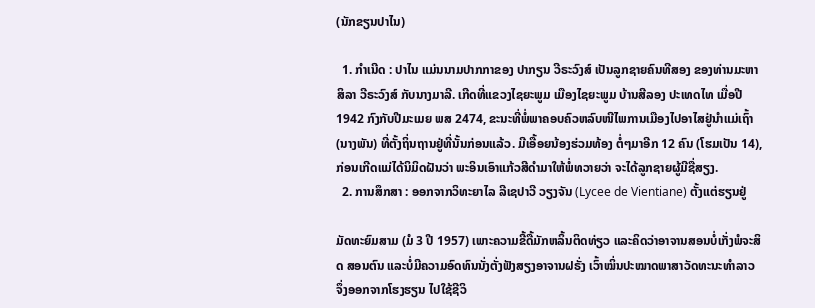(ນັກຂຽນປາໄນ)

  1. ກຳເນີດ : ປາໄນ ແມ່ນນາມປາກກາຂອງ ປາກຽນ ວີຣະວົງສ໌ ເປັນລູກຊາຍຄົນທີສອງ ຂອງທ່ານມະຫາສິລາ ວີຣະວົງສ໌ ກັບນາງມາລີ. ເກີດທີ່ແຂວງໄຊຍະພູມ ເມືອງໄຊຍະພູມ ບ້ານສີລອງ ປະເທດໄທ ເມື່ອປີ 1942 ກົງກັບປີມະເມຍ ພສ 2474, ຂະນະທີ່ພໍ່ພາຄອບຄົວຫລົບໜີໄພການເມືອງໄປອາໄສຢູ່ນຳແມ່ເຖົ້າ (ນາງພັນ) ທີ່ຕັ້ງຖິ່ນຖານຢູ່ທີ່ນັ້ນກ່ອນແລ້ວ. ມີເອື້ອຍນ້ອງຮ່ວມທ້ອງ ຕໍ່ໆມາອີກ 12 ຄົນ (ໂຮມເປັນ 14), ກ່ອນເກີດແມ່ໄດ້ນິມິດຝັນວ່າ ພະອິນເອົາແກ້ວສີດຳມາໃຫ້ພໍ່ທວາຍວ່າ ຈະໄດ້ລູກຊາຍຜູ້ມີຊື່ສຽງ.
  2. ການສຶກສາ : ອອກຈາກວິທະຍາໄລ ລີເຊປາວີ ວຽງຈັນ (Lycee de Vientiane) ຕັ້ງແຕ່ຮຽນຢູ່

ມັດທະຍົມສາມ (ມໍ 3 ປີ 1957) ເພາະຄວາມຂີ້ດື້ມັກຫລິ້ນຕິດທ່ຽວ ແລະຄິດວ່າອາຈານສອນບໍ່ເກັ່ງພໍຈະສິດ ສອນຕົນ ແລະບໍ່ມີຄວາມອົດທົນນັ່ງຕັ່ງຟັງສຽງອາຈານຝຣັ່ງ ເວົ້າໝິ່ນປະໝາດພາສາວັດທະນະທຳລາວ ຈຶ່ງອອກຈາກໂຮງຮຽນ ໄປໃຊ້ຊີວິ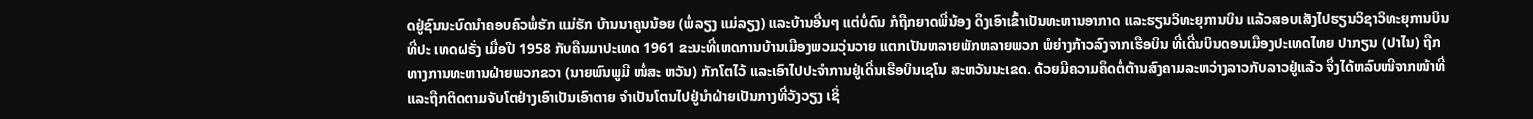ດຢູ່ຊົນນະບົດນຳຄອບຄົວພໍ່ຮັກ ແມ່ຮັກ ບ້ານນາຄູນນ້ອຍ (ພໍ່ລຽງ ແມ່ລຽງ) ແລະບ້ານອື່ນໆ ແຕ່ບໍ່ດົນ ກໍຖືກຍາດພີ່ນ້ອງ ດຶງເອົາເຂົ້າເປັນທະຫານອາກາດ ແລະຮຽນວິທະຍຸການບິນ ແລ້ວສອບເສັງໄປຮຽນວິຊາວິທະຍຸການບິນທີ່ປະ ເທດຝຣັ່ງ ເມື່ອປີ 1958 ກັບຄືນມາປະເທດ 1961 ຂະນະທີ່ເຫດການບ້ານເມືອງພວມວຸ່ນວາຍ ແຕກເປັນຫລາຍພັກຫລາຍພວກ ພໍຍ່າງກ້າວລົງຈາກເຮືອບິນ ທີ່ເດີ່ນບິນດອນເມືອງປະເທດໄທຍ ປາກຽນ (ປາໄນ) ຖືກທາງການທະຫານຝ່າຍພວກຂວາ (ນາຍພົນພູມີ ໜໍ່ສະ ຫວັນ) ກັກໂຕໄວ້ ແລະເອົາໄປປະຈຳການຢູ່ເດີ່ນເຮືອບິນເຊໂນ ສະຫວັນນະເຂດ. ດ້ວຍມີຄວາມຄຶດຕໍ່ຕ້ານສົງຄາມລະຫວ່າງລາວກັບລາວຢູ່ແລ້ວ ຈຶ່ງໄດ້ຫລົບໜີຈາກໜ້າທີ່ ແລະຖືກຕິດຕາມຈັບໂຕຢ່າງເອົາເປັນເອົາຕາຍ ຈຳເປັນໂຕນໄປຢູ່ນຳຝ່າຍເປັນກາງທີ່ວັງວຽງ ເຊິ່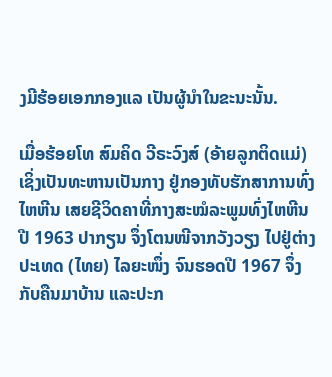ງມີຮ້ອຍເອກກອງແລ ເປັນຜູ້ນຳໃນຂະນະນັ້ນ.

ເມື່ອຮ້ອຍໂທ ສົມຄິດ ວີຣະວົງສ໌ (ອ້າຍລູກຕິດແມ່) ເຊິ່ງເປັນທະຫານເປັນກາງ ຢູ່ກອງທັບຮັກສາການທົ່ງໄຫຫີນ ເສຍຊີວິດຄາທີ່ກາງສະໝໍລະພູມທົ່ງໄຫຫີນ ປີ 1963 ປາກຽນ ຈຶ່ງໂຕນໜີຈາກວັງວຽງ ໄປຢູ່ຕ່າງປະເທດ (ໄທຍ) ໄລຍະໜຶ່ງ ຈົນຮອດປີ 1967 ຈຶ່ງກັບຄືນມາບ້ານ ແລະປະກ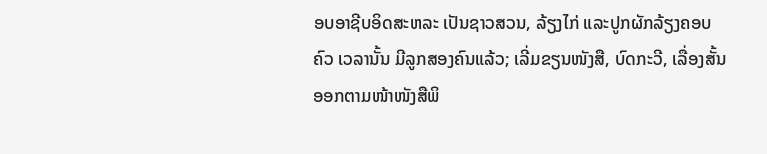ອບອາຊີບອິດສະຫລະ ເປັນຊາວສວນ, ລ້ຽງໄກ່ ແລະປູກຜັກລ້ຽງຄອບຄົວ ເວລານັ້ນ ມີລູກສອງຄົນແລ້ວ; ເລີ່ມຂຽນໜັງສື, ບົດກະວີ, ເລື່ອງສັ້ນອອກຕາມໜ້າໜັງສືພິ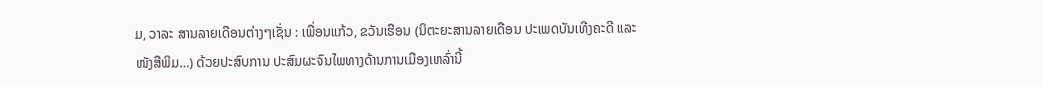ມ, ວາລະ ສານລາຍເດືອນຕ່າງໆເຊັ່ນ : ເພື່ອນແກ້ວ, ຂວັນເຮືອນ (ນິຕະຍະສານລາຍເດືອນ ປະເພດບັນເທີງຄະດີ ແລະໜັງສືພິມ…) ດ້ວຍປະສົບການ ປະສົມຜະຈົນໄພທາງດ້ານການເມືອງເຫລົ່ານີ້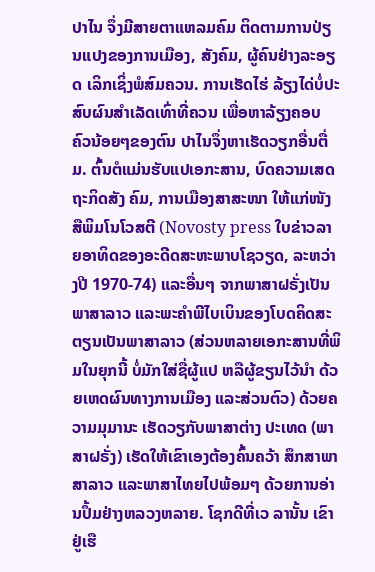ປາໄນ ຈຶ່ງມີສາຍຕາແຫລມຄົມ ຕິດຕາມການປ່ຽນແປງຂອງການເມືອງ, ສັງຄົມ, ຜູ້ຄົນຢ່າງລະອຽດ ເລິກເຊິ່ງພໍສົມຄວນ. ການເຮັດໄຮ່ ລ້ຽງໄດ່ບໍ່ປະສົບຜົນສຳເລັດເທົ່າທີ່ຄວນ ເພື່ອຫາລ້ຽງຄອບ ຄົວນ້ອຍໆຂອງຕົນ ປາໄນຈຶ່ງຫາເຮັດວຽກອື່ນຕື່ມ. ຕົ້ນຕໍແມ່ນຮັບແປເອກະສານ, ບົດຄວາມເສດຖະກິດສັງ ຄົມ, ການເມືອງສາສະໜາ ໃຫ້ແກ່ໜັງສືພິມໂນໂວສຕີ (Novosty press ໃບຂ່າວລາຍອາທິດຂອງອະດີດສະຫະພາບໂຊວຽດ, ລະຫວ່າງປີ 1970-74) ແລະອື່ນໆ ຈາກພາສາຝຣັ່ງເປັນພາສາລາວ ແລະພະຄຳພີໄບເບິນຂອງໂບດຄິດສະຕຽນເປັນພາສາລາວ (ສ່ວນຫລາຍເອກະສານທີ່ພິມໃນຍຸກນີ້ ບໍ່ມັກໃສ່ຊື່ຜູ້ແປ ຫລືຜູ້ຂຽນໄວ້ນຳ ດ້ວຍເຫດຜົນທາງການເມືອງ ແລະສ່ວນຕົວ) ດ້ວຍຄວາມມຸມານະ ເຮັດວຽກັບພາສາຕ່າງ ປະເທດ (ພາສາຝຣັ່ງ) ເຮັດໃຫ້ເຂົາເອງຕ້ອງຄົ້ນຄວ້າ ສຶກສາພາສາລາວ ແລະພາສາໄທຍໄປພ້ອມໆ ດ້ວຍການອ່ານປຶ້ມຢ່າງຫລວງຫລາຍ. ໂຊກດີທີ່ເວ ລານັ້ນ ເຂົາຢູ່ເຮື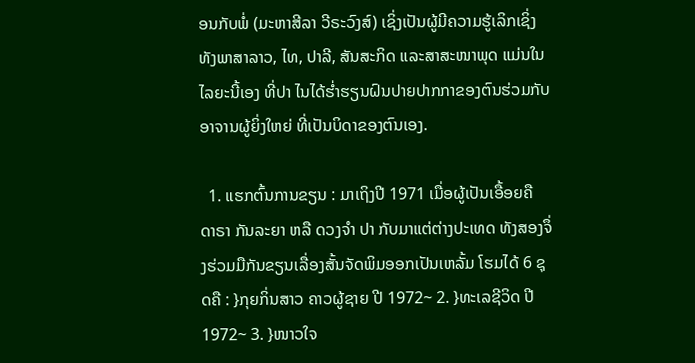ອນກັບພໍ່ (ມະຫາສີລາ ວີຣະວົງສ໌) ເຊິ່ງເປັນຜູ້ມີຄວາມຮູ້ເລິກເຊິ່ງທັງພາສາລາວ, ໄທ, ປາລີ, ສັນສະກິດ ແລະສາສະໜາພຸດ ແມ່ນໃນໄລຍະນີ້ເອງ ທີ່ປາ ໄນໄດ້ຮໍ່າຮຽນຝົນປາຍປາກກາຂອງຕົນຮ່ວມກັບອາຈານຜູ້ຍິ່ງໃຫຍ່ ທີ່ເປັນບິດາຂອງຕົນເອງ.

  1. ແຮກຕົ້ນການຂຽນ : ມາເຖິງປີ 1971 ເມື່ອຜູ້ເປັນເອື້ອຍຄື ດາຣາ ກັນລະຍາ ຫລື ດວງຈຳ ປາ ກັບມາແຕ່ຕ່າງປະເທດ ທັງສອງຈຶ່ງຮ່ວມມືກັນຂຽນເລື່ອງສັ້ນຈັດພິມອອກເປັນເຫລັ້ມ ໂຮມໄດ້ 6 ຊຸດຄື : }ກຸຍກິ່ນສາວ ຄາວຜູ້ຊາຍ ປີ 1972~ 2. }ທະເລຊີວິດ ປີ 1972~ 3. }ໜາວໃຈ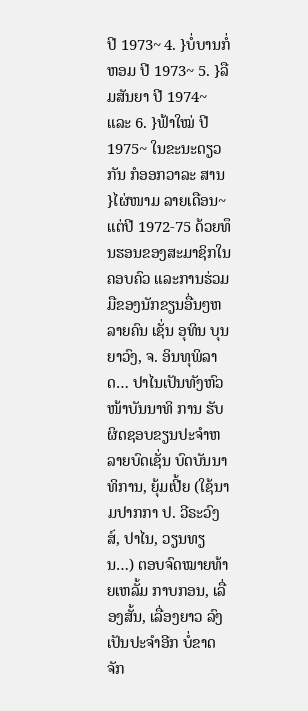ປີ 1973~ 4. }ບໍ່ບານກໍ່ຫອມ ປີ 1973~ 5. }ລືມສັນຍາ ປີ 1974~ ແລະ 6. }ຟ້າໃໝ່ ປີ 1975~ ໃນຂະນະດຽວກັນ ກໍອອກວາລະ ສານ }ໄຜ່ໜາມ ລາຍເດືອນ~ ແຕ່ປີ 1972-75 ດ້ວຍທຶນຮອນຂອງສະມາຊິກໃນຄອບຄົວ ແລະການຮ່ວມມືຂອງນັກຂຽນອື່ນໆຫລາຍຄົນ ເຊັ່ນ ອຸທິນ ບຸນຍາວົງ, ຈ. ອິນທຸພິລາດ… ປາໄນເປັນທັງຫົວໜ້າບັນນາທິ ການ ຮັບຜິດຊອບຂຽນປະຈຳຫລາຍບົດເຊັ່ນ ບົດບັນນາທິການ, ຍຸ້ມເປີ້ຍ (ໃຊ້ນາມປາກກາ ປ. ວີຣະວົງສ໌, ປາໄນ, ວຽນທຽນ…) ຕອບຈົດໝາຍທ້າຍເຫລັ້ມ ກາບກອນ, ເລື່ອງສັ້ນ, ເລື່ອງຍາວ ລົງເປັນປະຈຳອີກ ບໍ່ຂາດຈັກ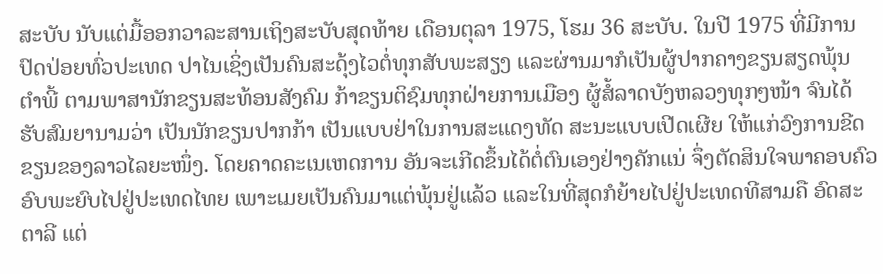ສະບັບ ນັບແຕ່ມື້ອອກວາລະສານເຖິງສະບັບສຸດທ້າຍ ເດືອນຕຸລາ 1975, ໂຮມ 36 ສະບັບ. ໃນປີ 1975 ທີ່ມີການປົດປ່ອຍທົ່ວປະເທດ ປາໄນເຊິ່ງເປັນຄົນສະດຸ້ງໄວຕໍ່ທຸກສັບພະສຽງ ແລະຜ່ານມາກໍເປັນຜູ້ປາກຄາງຂຽນສຽດພຸ້ນ ຕຳພີ້ ຕາມພາສານັກຂຽນສະທ້ອນສັງຄົມ ກ້າຂຽນຕິຊົມທຸກຝ່າຍການເມືອງ ຜູ້ສໍ້ລາດບັງຫລວງທຸກໆໜ້າ ຈົນໄດ້ຮັບສົມຍານາມວ່າ ເປັນນັກຂຽນປາກກ້າ ເປັນແບບຢ່າໃນການສະແດງທັດ ສະນະແບບເປີດເຜີຍ ໃຫ້ແກ່ວົງການຂີດຂຽນຂອງລາວໄລຍະໜຶ່ງ. ໂດຍຄາດຄະເນເຫດການ ອັນຈະເກີດຂຶ້ນໄດ້ຕໍ່ຕົນເອງຢ່າງຄັກແນ່ ຈຶ່ງຕັດສິນໃຈພາຄອບຄົວອົບພະຍົບໄປຢູ່ປະເທດໄທຍ ເພາະເມຍເປັນຄົນມາແຕ່ພຸ້ນຢູ່ແລ້ວ ແລະໃນທີ່ສຸດກໍຍ້າຍໄປຢູ່ປະເທດທີສາມຄື ອົດສະຕາລີ ແຕ່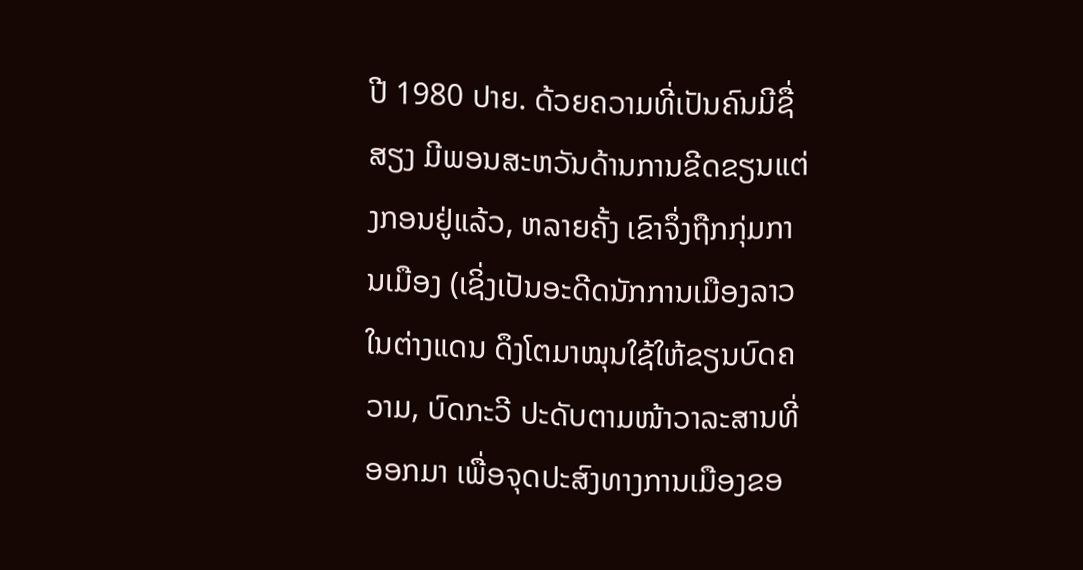ປີ 1980 ປາຍ. ດ້ວຍຄວາມທີ່ເປັນຄົນມີຊື່ສຽງ ມີພອນສະຫວັນດ້ານການຂີດຂຽນແຕ່ງກອນຢູ່ແລ້ວ, ຫລາຍຄັ້ງ ເຂົາຈຶ່ງຖືກກຸ່ມການເມືອງ (ເຊິ່ງເປັນອະດີດນັກການເມືອງລາວໃນຕ່າງແດນ ດຶງໂຕມາໝຸນໃຊ້ໃຫ້ຂຽນບົດຄວາມ, ບົດກະວີ ປະດັບຕາມໜ້າວາລະສານທີ່ອອກມາ ເພື່ອຈຸດປະສົງທາງການເມືອງຂອ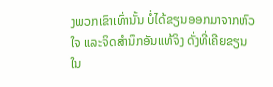ງພວກເຂົາເທົ່ານັ້ນ ບໍ່ໄດ້ຂຽນອອກມາຈາກຫົວໃຈ ແລະຈິດສຳນຶກອັນແທ້ຈິງ ດັ່ງທີ່ເຄີຍຂຽນໃນ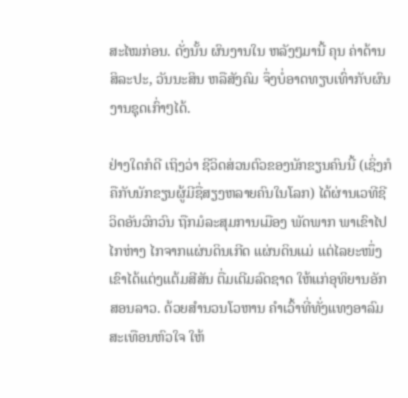ສະໄໝກ່ອນ. ດັ່ງນັ້ນ ຜົນງານໃນ ຫລັງໆມານີ້ ຄຸນ ຄ່າດ້ານສິລະປະ, ວັນນະສິນ ຫລືສັງຄົມ ຈຶ່ງບໍ່ອາດທຽບເທົ່າກັບຜົນງານຊຸດເກົ່າໆໄດ້.

ຢ່າງໃດກໍດີ ເຖິງວ່າ ຊີວິດສ່ວນຕົວຂອງນັກຂຽນຄົນນີ້ (ເຊິ່ງກໍຄືກັບນັກຂຽນຜູ້ມີຊື່ສຽງຫລາຍຄົນໃນໂລກ) ໄດ້ຜ່ານເວທີຊີວິດອັນວົກວົນ ຖືກມໍລະສຸມການເມືອງ ພັດພາກ ພາເຂົາໄປໄກຫ່າງ ໄກຈາກແຜ່ນດິນເກີດ ແຜ່ນດິນແມ່ ແຕ່ໄລຍະໜຶ່ງເຂົາໄດ້ແຕ່ງແຕ້ມສີສັນ ຕື່ມເຕີມລົດຊາດ ໃຫ້ແກ່ອຸທິຍານອັກສອນລາວ. ດ້ວຍສຳນວນໂວຫານ ຄຳເວົ້າທີ່ທັ່ງແທງອາລົມ ສະເທືອນຫົວໃຈ ໃຫ້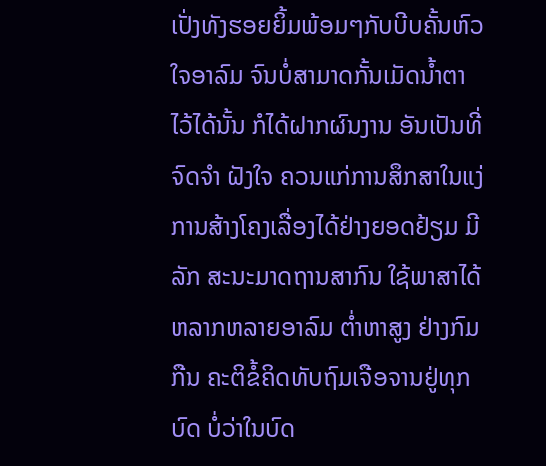ເປັ່ງທັງຮອຍຍິ້ມພ້ອມໆກັບບີບຄັ້ນຫົວ ໃຈອາລົມ ຈົນບໍ່ສາມາດກັ້ນເມັດນ້ຳຕາໄວ້ໄດ້ນັ້ນ ກໍໄດ້ຝາກຜົນງານ ອັນເປັນທີ່ຈົດຈຳ ຝັງໃຈ ຄວນແກ່ການສຶກສາໃນແງ່ການສ້າງໂຄງເລື່ອງໄດ້ຢ່າງຍອດຢ້ຽມ ມີລັກ ສະນະມາດຖານສາກົນ ໃຊ້ພາສາໄດ້ຫລາກຫລາຍອາລົມ ຕໍ່າຫາສູງ ຢ່າງກົມກືນ ຄະຕິຂໍ້ຄິດທັບຖົມເຈືອຈານຢູ່ທຸກບົດ ບໍ່ວ່າໃນບົດ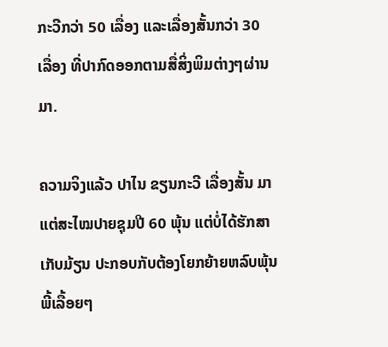ກະວີກວ່າ 50 ເລື່ອງ ແລະເລື່ອງສັ້ນກວ່າ 30 ເລື່ອງ ທີ່ປາກົດອອກຕາມສື່ສິ່ງພິມຕ່າງໆຜ່ານມາ.

ຄວາມຈິງແລ້ວ ປາໄນ ຂຽນກະວີ ເລື່ອງສັ້ນ ມາແຕ່ສະໄໝປາຍຊຸມປີ 60 ພຸ້ນ ແຕ່ບໍ່ໄດ້ຮັກສາເກັບມ້ຽນ ປະກອບກັບຕ້ອງໂຍກຍ້າຍຫລົບພຸ້ນພີ້ເລື້ອຍໆ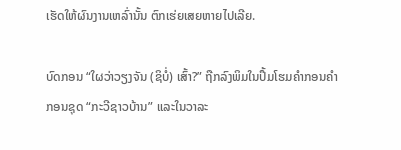ເຮັດໃຫ້ຜົນງານເຫລົ່ານັ້ນ ຕົກເຮ່ຍເສຍຫາຍໄປເລີຍ.

ບົດກອນ “ໃຜວ່າວຽງຈັນ (ຊິບໍ່) ເສົ້າ?” ຖືກລົງພິມໃນປຶ້ມໂຮມຄຳກອນຄຳກອນຊຸດ “ກະວີຊາວບ້ານ” ແລະໃນວາລະ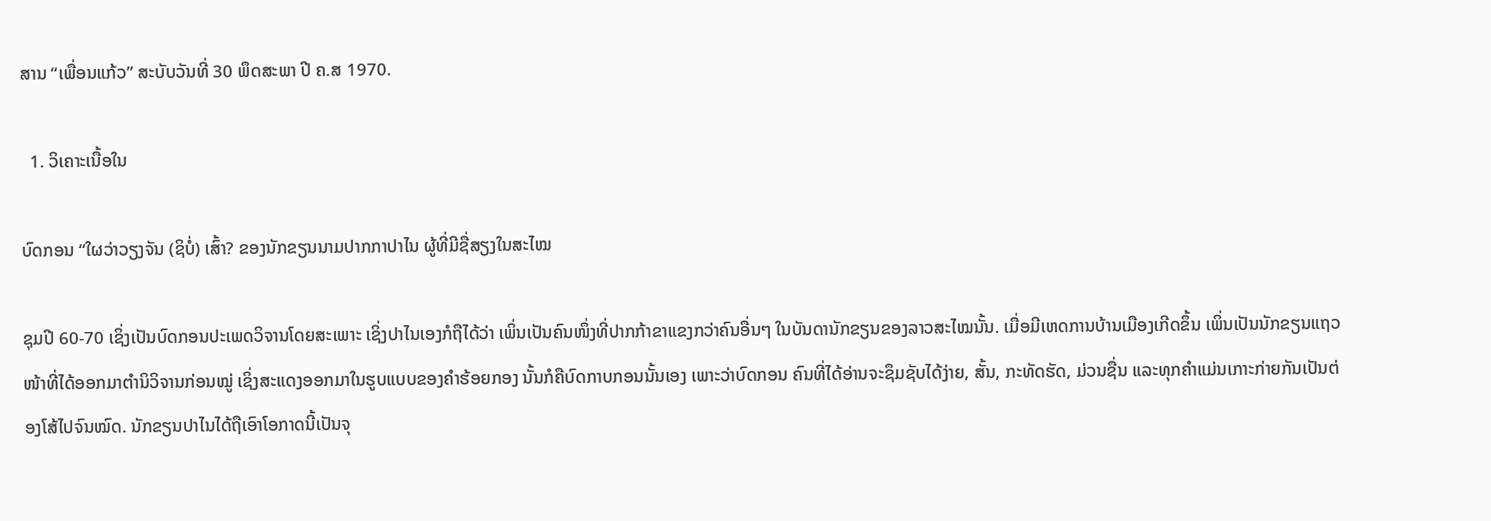ສານ “ເພື່ອນແກ້ວ” ສະບັບວັນທີ່ 30 ພຶດສະພາ ປີ ຄ.ສ 1970.

  1. ວິເຄາະເນື້ອໃນ

ບົດກອນ “ໃຜວ່າວຽງຈັນ (ຊິບໍ່) ເສົ້າ? ຂອງນັກຂຽນນາມປາກກາປາໄນ ຜູ້ທີ່ມີຊື່ສຽງໃນສະໄໝ

ຊຸມປີ 60-70 ເຊິ່ງເປັນບົດກອນປະເພດວິຈານໂດຍສະເພາະ ເຊິ່ງປາໄນເອງກໍຖືໄດ້ວ່າ ເພິ່ນເປັນຄົນໜຶ່ງທີ່ປາກກ້າຂາແຂງກວ່າຄົນອື່ນໆ ໃນບັນດານັກຂຽນຂອງລາວສະໄໝນັ້ນ. ເມື່ອມີເຫດການບ້ານເມືອງເກີດຂຶ້ນ ເພິ່ນເປັນນັກຂຽນແຖວໜ້າທີ່ໄດ້ອອກມາຕຳນິວິຈານກ່ອນໝູ່ ເຊິ່ງສະແດງອອກມາໃນຮູບແບບຂອງຄຳຮ້ອຍກອງ ນັ້ນກໍຄືບົດກາບກອນນັ້ນເອງ ເພາະວ່າບົດກອນ ຄົນທີ່ໄດ້ອ່ານຈະຊຶມຊັບໄດ້ງ່າຍ, ສັ້ນ, ກະທັດຮັດ, ມ່ວນຊື່ນ ແລະທຸກຄຳແມ່ນເກາະກ່າຍກັນເປັນຕ່ອງໂສ້ໄປຈົນໝົດ. ນັກຂຽນປາໄນໄດ້ຖືເອົາໂອກາດນີ້ເປັນຈຸ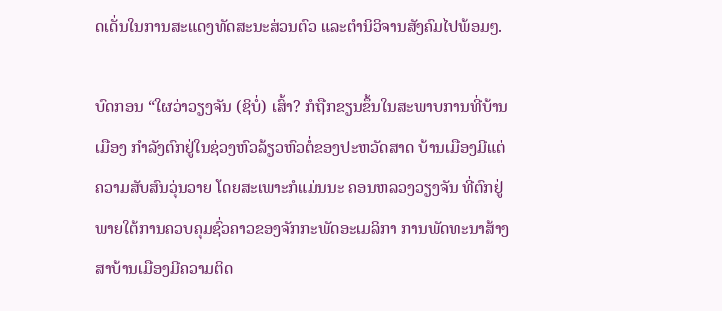ດເດັ່ນໃນການສະແດງທັດສະນະສ່ວນຕົວ ແລະຕຳນິວິຈານສັງຄົມໄປພ້ອມໆ.

ບົດກອນ “ໃຜວ່າວຽງຈັນ (ຊິບໍ່) ເສົ້າ? ກໍຖືກຂຽນຂຶ້ນໃນສະພາບການທີ່ບ້ານເມືອງ ກຳລັງຕົກຢູ່ໃນຊ່ວງຫົວລ້ຽວຫົວຕໍ່ຂອງປະຫວັດສາດ ບ້ານເມືອງມີແຕ່ຄວາມສັບສົນວຸ່ນວາຍ ໂດຍສະເພາະກໍແມ່ນນະ ຄອນຫລວງວຽງຈັນ ທີ່ຕົກຢູ່ພາຍໃຕ້ການຄວບຄຸມຊົ່ວຄາວຂອງຈັກກະພັດອະເມລິກາ ການພັດທະນາສ້າງ ສາບ້ານເມືອງມີຄວາມຕິດ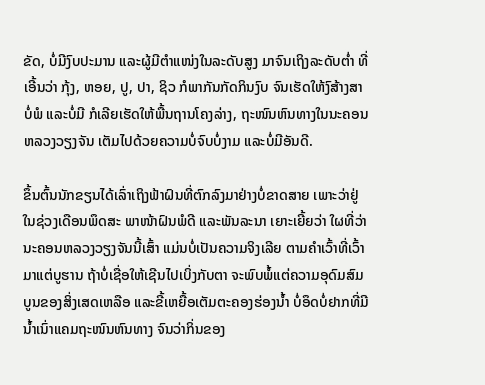ຂັດ, ບໍ່ມີງົບປະມານ ແລະຜູ້ມີຕຳແໜ່ງໃນລະດັບສູງ ມາຈົນເຖິງລະດັບຕ່ຳ ທີ່ເອີ້ນວ່າ ກຸ້ງ, ຫອຍ, ປູ, ປາ, ຊິວ ກໍພາກັນກັດກິນງົບ ຈົນເຮັດໃຫ້ງົສ້າງສາບໍ່ພໍ ແລະບໍ່ມີ ກໍເລີຍເຮັດໃຫ້ພື້ນຖານໂຄງລ່າງ, ຖະໜົນຫົນທາງໃນນະຄອນຫລວງວຽງຈັນ ເຕັມໄປດ້ວຍຄວາມບໍ່ຈົບບໍ່ງາມ ແລະບໍ່ມີອັນດີ.

ຂຶ້ນຕົ້ນນັກຂຽນໄດ້ເລົ່າເຖິງຟ້າຝົນທີ່ຕົກລົງມາຢ່າງບໍ່ຂາດສາຍ ເພາະວ່າຢູ່ໃນຊ່ວງເດືອນພຶດສະ ພາໜ້າຝົນພໍດີ ແລະພັນລະນາ ເຍາະເຍີ້ຍວ່າ ໃຜທີ່ວ່ານະຄອນຫລວງວຽງຈັນນີ້ເສົ້າ ແມ່ນບໍ່ເປັນຄວາມຈິງເລີຍ ຕາມຄຳເວົ້າທີ່ເວົ້າມາແຕ່ບູຮານ ຖ້າບໍ່ເຊື່ອໃຫ້ເຊີນໄປເບິ່ງກັບຕາ ຈະພົບພໍ້ແຕ່ຄວາມອຸດົມສົມບູນຂອງສິ່ງເສດເຫລືອ ແລະຂີ້ເຫຍື້ອເຕັມຕະຄອງຮ່ອງນ້ຳ ບໍ່ອຶດບໍ່ຢາກທີ່ມີນ້ຳເນົ່າແຄມຖະໜົນຫົນທາງ ຈົນວ່າກິ່ນຂອງ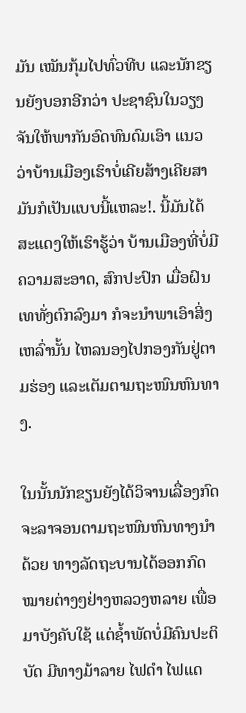ມັນ ເໝັນກຸ້ມໄປທົ່ວທີບ ແລະນັກຂຽນຍັງບອກອີກວ່າ ປະຊາຊົນໃນວຽງຈັນໃຫ້ພາກັນອົດທົນດົມເອົາ ແນວວ່າບ້ານເມືອງເຮົາບໍ່ເຄີຍສ້າງເຄີຍສາມັນກໍເປັນແບບນີ້ແຫລະ!. ນີ້ມັນໄດ້ສະແດງໃຫ້ເຮົາຮູ້ວ່າ ບ້ານເມືອງທີ່ບໍ່ມີຄວາມສະອາດ, ສົກປະປົກ ເມື່ອຝົນເທທັ່ງຕົກລົງມາ ກໍຈະນຳພາເອົາສິ່ງເຫລົ່ານັ້ນ ໄຫລນອງໄປກອງກັນຢູ່ຕາມຮ່ອງ ແລະເຕັມຕາມຖະໜົນຫົນທາງ.

ໃນນັ້ນນັກຂຽນຍັງໄດ້ວິຈານເລື່ອງກົດຈະລາຈອນຕາມຖະໜົນຫົນທາງນຳດ້ວຍ ທາງລັດຖະບານໄດ້ອອກກົດໝາຍຕ່າງໆຢ່າງຫລວງຫລາຍ ເພື່ອມາບັງຄັບໃຊ້ ແຕ່ຊ້ຳພັດບໍ່ມີຄົນປະຕິບັດ ມີທາງມ້າລາຍ ໄຟດຳ ໄຟແດ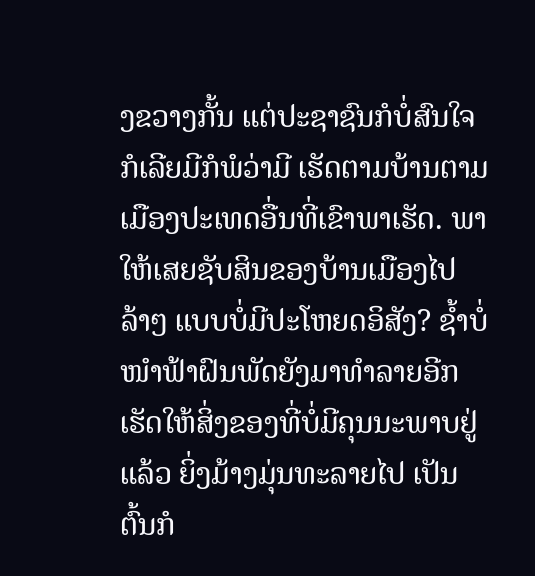ງຂວາງກັ້ນ ແຕ່ປະຊາຊົນກໍບໍ່ສົນໃຈ ກໍເລີຍມີກໍພໍວ່າມີ ເຮັດຕາມບ້ານຕາມເມືອງປະເທດອື່ນທີ່ເຂົາພາເຮັດ. ພາໃຫ້ເສຍຊັບສິນຂອງບ້ານເມືອງໄປລ້າໆ ແບບບໍ່ມີປະໂຫຍດອິສັງ? ຊ້ຳບໍ່ໜຳຟ້າຝົນພັດຍັງມາທຳລາຍອີກ ເຮັດໃຫ້ສິ່ງຂອງທີ່ບໍ່ມີຄຸນນະພາບຢູ່ແລ້ວ ຍິ່ງມ້າງມຸ່ນທະລາຍໄປ ເປັນຕົ້ນກໍ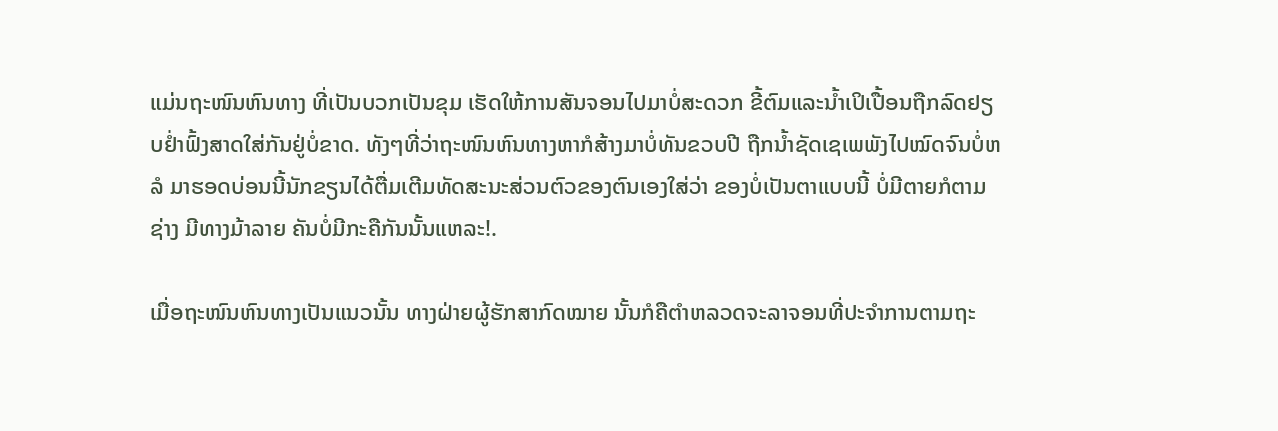ແມ່ນຖະໜົນຫົນທາງ ທີ່ເປັນບວກເປັນຂຸມ ເຮັດໃຫ້ການສັນຈອນໄປມາບໍ່ສະດວກ ຂີ້ຕົມແລະນ້ຳເປິເປື້ອນຖືກລົດຢຽບຢໍ່າຟົ້ງສາດໃສ່ກັນຢູ່ບໍ່ຂາດ. ທັງໆທີ່ວ່າຖະໜົນຫົນທາງຫາກໍສ້າງມາບໍ່ທັນຂວບປີ ຖືກນ້ຳຊັດເຊເພພັງໄປໝົດຈົນບໍ່ຫລໍ ມາຮອດບ່ອນນີ້ນັກຂຽນໄດ້ຕື່ມເຕີມທັດສະນະສ່ວນຕົວຂອງຕົນເອງໃສ່ວ່າ ຂອງບໍ່ເປັນຕາແບບນີ້ ບໍ່ມີຕາຍກໍຕາມຊ່າງ ມີທາງມ້າລາຍ ຄັນບໍ່ມີກະຄືກັນນັ້ນແຫລະ!.

ເມື່ອຖະໜົນຫົນທາງເປັນແນວນັ້ນ ທາງຝ່າຍຜູ້ຮັກສາກົດໝາຍ ນັ້ນກໍຄືຕຳຫລວດຈະລາຈອນທີ່ປະຈຳການຕາມຖະ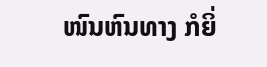ໜົນຫົນທາງ ກໍຍິ່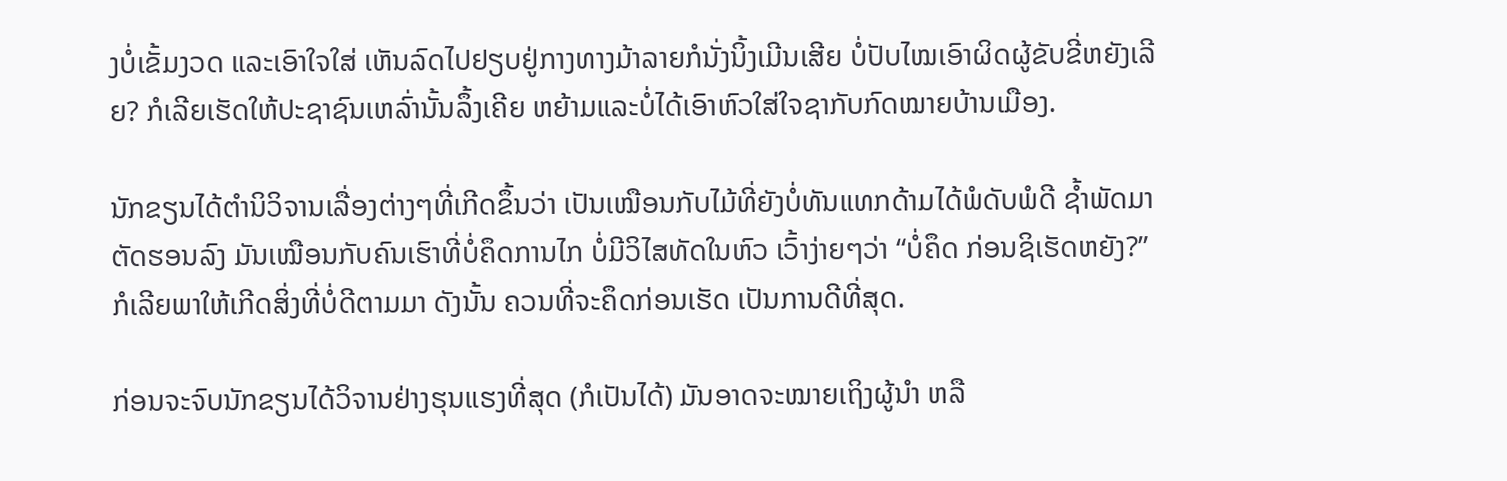ງບໍ່ເຂັ້ມງວດ ແລະເອົາໃຈໃສ່ ເຫັນລົດໄປຢຽບຢູ່ກາງທາງມ້າລາຍກໍນັ່ງນິ້ງເມີນເສີຍ ບໍ່ປັບໄໝເອົາຜິດຜູ້ຂັບຂີ່ຫຍັງເລີຍ? ກໍເລີຍເຮັດໃຫ້ປະຊາຊົນເຫລົ່ານັ້ນລຶ້ງເຄີຍ ຫຍ້າມແລະບໍ່ໄດ້ເອົາຫົວໃສ່ໃຈຊາກັບກົດໝາຍບ້ານເມືອງ.

ນັກຂຽນໄດ້ຕຳນິວິຈານເລື່ອງຕ່າງໆທີ່ເກີດຂຶ້ນວ່າ ເປັນເໝືອນກັບໄມ້ທີ່ຍັງບໍ່ທັນແທກດ້າມໄດ້ພໍດັບພໍດີ ຊ້ຳພັດມາຕັດຮອນລົງ ມັນເໝືອນກັບຄົນເຮົາທີ່ບໍ່ຄຶດການໄກ ບໍ່ມີວິໄສທັດໃນຫົວ ເວົ້າງ່າຍໆວ່າ “ບໍ່ຄຶດ ກ່ອນຊິເຮັດຫຍັງ?”  ກໍເລີຍພາໃຫ້ເກີດສິ່ງທີ່ບໍ່ດີຕາມມາ ດັງນັ້ນ ຄວນທີ່ຈະຄຶດກ່ອນເຮັດ ເປັນການດີທີ່ສຸດ.

ກ່ອນຈະຈົບນັກຂຽນໄດ້ວິຈານຢ່າງຮຸນແຮງທີ່ສຸດ (ກໍເປັນໄດ້) ມັນອາດຈະໝາຍເຖິງຜູ້ນຳ ຫລື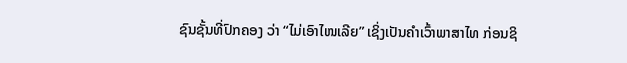ຊົນຊັ້ນທີ່ປົກຄອງ ວ່າ “ໄມ່ເອົາໄໜເລີຍ” ເຊິ່ງເປັນຄຳເວົ້າພາສາໄທ ກ່ອນຊິ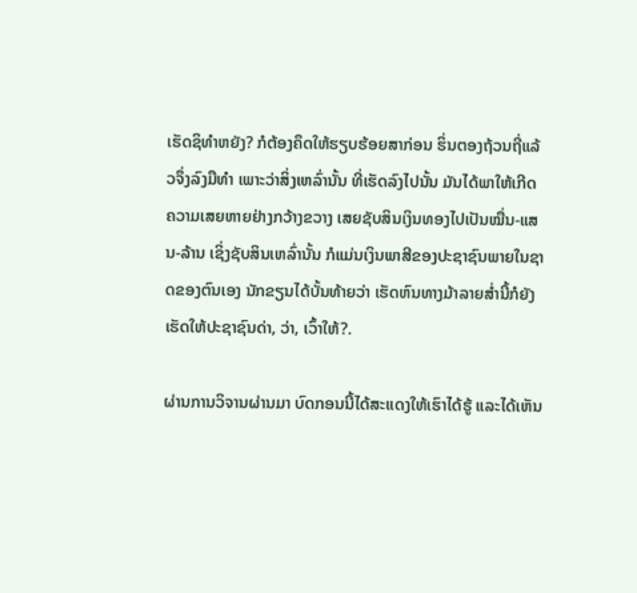ເຮັດຊິທຳຫຍັງ? ກໍຕ້ອງຄຶດໃຫ້ຮຽບຮ້ອຍສາກ່ອນ ຮິ່ນຕອງຖ້ວນຖີ່ແລ້ວຈຶ່ງລົງມືທຳ ເພາະວ່າສິ່ງເຫລົ່ານັ້ນ ທີ່ເຮັດລົງໄປນັ້ນ ມັນໄດ້ພາໃຫ້ເກີດຄວາມເສຍຫາຍຢ່າງກວ້າງຂວາງ ເສຍຊັບສິນເງິນທອງໄປເປັນໝື່ນ-ແສນ-ລ້ານ ເຊິ່ງຊັບສິນເຫລົ່ານັ້ນ ກໍແມ່ນເງິນພາສີຂອງປະຊາຊົນພາຍໃນຊາດຂອງຕົນເອງ ນັກຂຽນໄດ້ບັ້ນທ້າຍວ່າ ເຮັດຫົນທາງມ້າລາຍສໍ່ານີ້ກໍຍັງເຮັດໃຫ້ປະຊາຊົນດ່າ, ວ່າ, ເວົ້າໃຫ້?.

ຜ່ານການວິຈານຜ່ານມາ ບົດກອນນີ້ໄດ້ສະແດງໃຫ້ເຮົາໄດ້ຮູ້ ແລະໄດ້ເຫັນ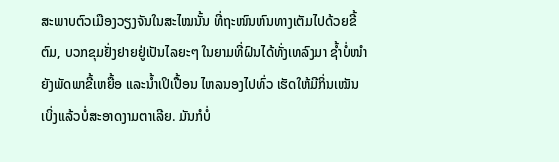ສະພາບຕົວເມືອງວຽງຈັນໃນສະໄໝນັ້ນ ທີ່ຖະໜົນຫົນທາງເຕັມໄປດ້ວຍຂີ້ຕົມ, ບວກຂຸມຢັ່ງຢາຍຢູ່ເປັນໄລຍະໆ ໃນຍາມທີ່ຝົນໄດ້ທັ່ງເທລົງມາ ຊ້ຳບໍ່ໜຳຍັງພັດພາຂີ້ເຫຍື້ອ ແລະນ້ຳເປິເປື້ອນ ໄຫລນອງໄປທົ່ວ ເຮັດໃຫ້ມີກິ່ນເໝັນ ເບິ່ງແລ້ວບໍ່ສະອາດງາມຕາເລີຍ. ມັນກໍບໍ່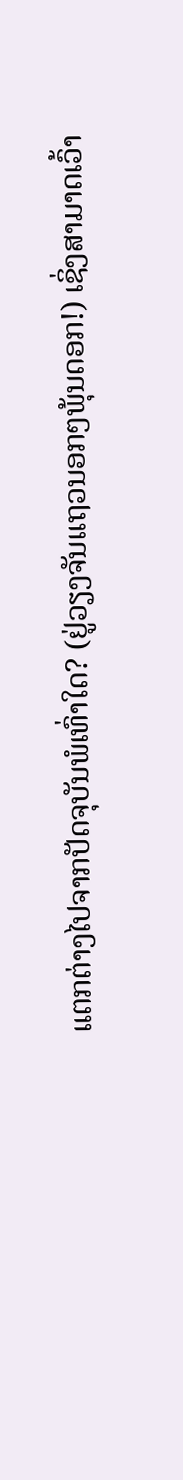ແຕກຕ່າງໄປຈາກປັດຈຸບັນພໍເທົ່າໃດ? (ຢູ່ວຽງຈັນແຖວນອກໆພຸ້ນດອກ!) ເຊິ່ງສາມາດເວົ້າ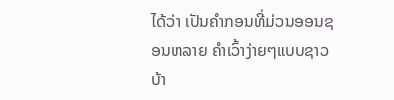ໄດ້ວ່າ ເປັນຄຳກອນທີ່ມ່ວນອອນຊອນຫລາຍ ຄຳເວົ້າງ່າຍໆແບບຊາວບ້າ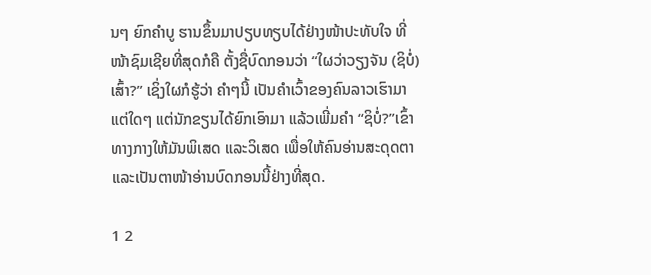ນໆ ຍົກຄຳບູ ຮານຂຶ້ນມາປຽບທຽບໄດ້ຢ່າງໜ້າປະທັບໃຈ ທີ່ໜ້າຊົມເຊີຍທີ່ສຸດກໍຄື ຕັ້ງຊື່ບົດກອນວ່າ “ໃຜວ່າວຽງຈັນ (ຊິບໍ່) ເສົ້າ?” ເຊິ່ງໃຜກໍຮູ້ວ່າ ຄຳໆນີ້ ເປັນຄຳເວົ້າຂອງຄົນລາວເຮົາມາແຕ່ໃດໆ ແຕ່ນັກຂຽນໄດ້ຍົກເອົາມາ ແລ້ວເພີ່ມຄຳ “ຊິບໍ່?”ເຂົ້າທາງກາງໃຫ້ມັນພິເສດ ແລະວິເສດ ເພື່ອໃຫ້ຄົນອ່ານສະດຸດຕາ ແລະເປັນຕາໜ້າອ່ານບົດກອນນີ້ຢ່າງທີ່ສຸດ.

1 2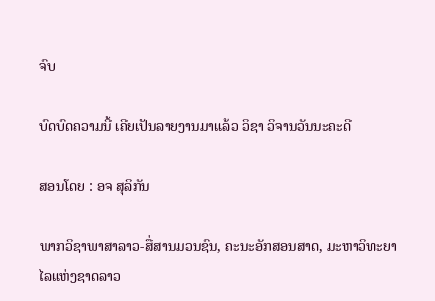ຈົບ

ບົດບົດຄວາມນີ້ ເຄີຍເປັນລາຍງານມາແລ້ວ ວິຊາ ວິຈານວັນນະຄະດີ

ສອນໂດຍ : ອຈ ສຸລິກັນ

ພາກວິຊາພາສາລາວ-ສື່ສານມວນຊົນ, ຄະນະອັກສອນສາດ, ມະຫາວິທະຍາໄລແຫ່ງຊາດລາວ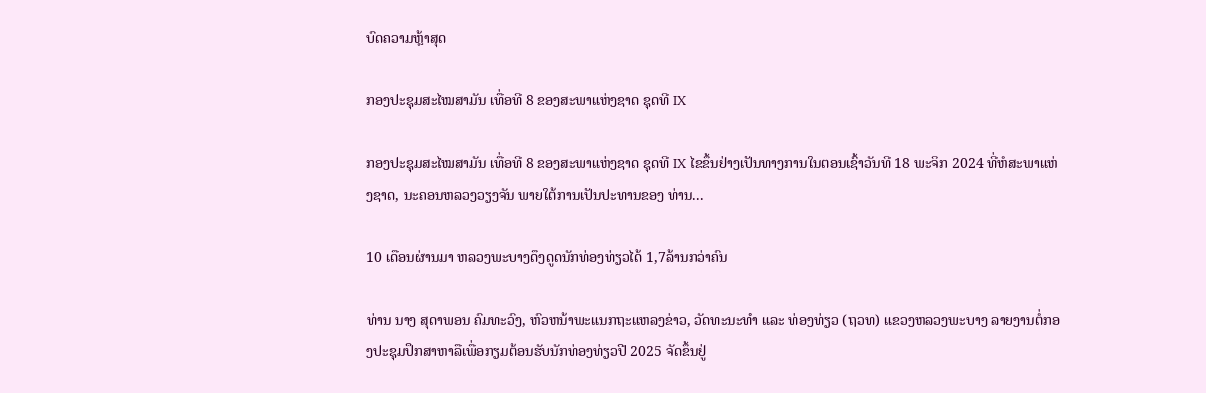ບົດຄວາມຫຼ້າສຸດ

ກອງປະຊຸມສະໄໝສາມັນ ເທື່ອທີ 8 ຂອງສະພາແຫ່ງຊາດ ຊຸດທີ IX

ກອງປະຊຸມສະໄໝສາມັນ ເທື່ອທີ 8 ຂອງສະພາແຫ່ງຊາດ ຊຸດທີ IX ໄຂຂຶ້ນຢ່າງເປັນທາງການໃນຕອນເຊົ້າວັນທີ 18 ພະຈິກ 2024 ທີ່ຫໍສະພາແຫ່ງຊາດ, ນະຄອນຫລວງວຽງຈັນ ພາຍໃຕ້ການເປັນປະທານຂອງ ທ່ານ...

10 ເດືອນຜ່ານມາ ຫລວງພະບາງດຶງດູດນັກທ່ອງທ່ຽວໄດ້ 1,7ລ້ານກວ່າຄົນ

ທ່ານ ນາງ ສຸດາພອນ ຄົມທະວົງ, ຫົວຫນ້າພະແນກຖະແຫລງຂ່າວ, ວັດທະນະທຳ ແລະ ທ່ອງທ່ຽວ (ຖວທ) ແຂວງຫລວງພະບາງ ລາຍງານຕໍ່ກອງປະຊຸມປຶກສາຫາລືເພື່ອກຽມຕ້ອນຮັບນັກທ່ອງທ່ຽວປີ 2025 ຈັດຂຶ້ນຢູ່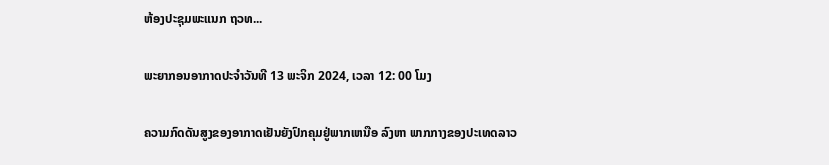ຫ້ອງປະຊຸມພະແນກ ຖວທ...

ພະຍາກອນອາກາດປະຈໍາວັນທີ 13 ພະຈິກ 2024, ເວລາ 12: 00 ໂມງ

ຄວາມກົດດັນສູງຂອງອາກາດເຢັນຍັງປົກຄຸມຢູ່ພາກເຫນືອ ລົງຫາ ພາກກາງຂອງປະເທດລາວ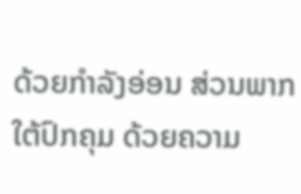ດ້ວຍກໍາລັງອ່ອນ ສ່ວນພາກໃຕ້ປົກຄຸມ ດ້ວຍຄວາມ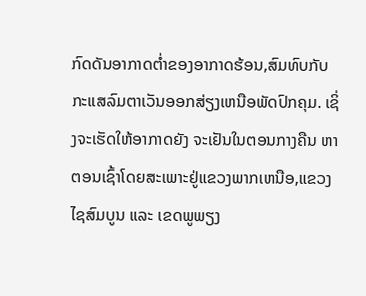ກົດດັນອາກາດຕໍ່າຂອງອາກາດຮ້ອນ,ສົມທົບກັບກະແສລົມຕາເວັນອອກສ່ຽງເຫນືອພັດປົກຄຸມ. ເຊິ່ງຈະເຮັດໃຫ້ອາກາດຍັງ ຈະເຢັນໃນຕອນກາງຄືນ ຫາ ຕອນເຊົ້າໂດຍສະເພາະຢູ່ແຂວງພາກເຫນືອ,ແຂວງໄຊສົມບູນ ແລະ ເຂດພູພຽງ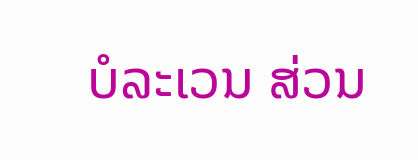ບໍລະເວນ ສ່ວນ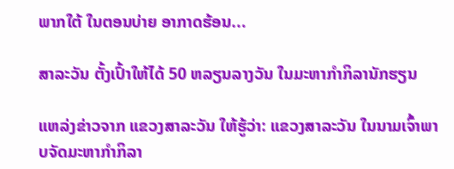ພາກໃຕ້ ໃນຕອນບ່າຍ ອາກາດຮ້ອນ...

ສາລະວັນ ຕັ້ງເປົ້າໃຫ້ໄດ້ 50 ຫລຽນລາງວັນ ໃນມະຫາກຳກິລານັກຮຽນ

ແຫລ່ງຂ່າວຈາກ ແຂວງສາລະວັນ ໃຫ້ຮູ້ວ່າ: ແຂວງສາລະວັນ ໃນນາມເຈົ້າພາບຈັດມະຫາກໍາກິລາ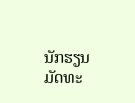ນັກຮຽນມັດທະ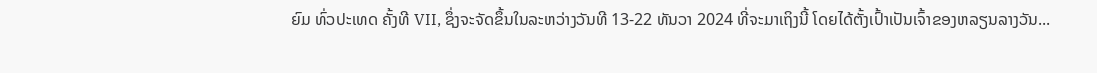ຍົມ ທົ່ວປະເທດ ຄັ້ງທີ VII, ຊຶ່ງຈະຈັດຂຶ້ນໃນລະຫວ່າງວັນທີ 13-22 ທັນວາ 2024 ທີ່ຈະມາເຖິງນີ້ ໂດຍໄດ້ຕັ້ງເປົ້າເປັນເຈົ້າຂອງຫລຽນລາງວັນ...